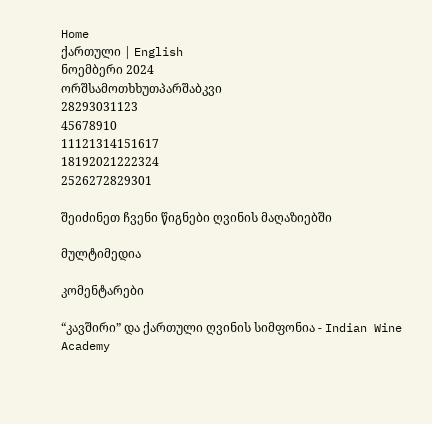Home
ქართული | English
ნოემბერი 2024
ორშსამოთხხუთპარშაბკვი
28293031123
45678910
11121314151617
18192021222324
2526272829301

შეიძინეთ ჩვენი წიგნები ღვინის მაღაზიებში

მულტიმედია

კომენტარები

“კავშირი” და ქართული ღვინის სიმფონია - Indian Wine Academy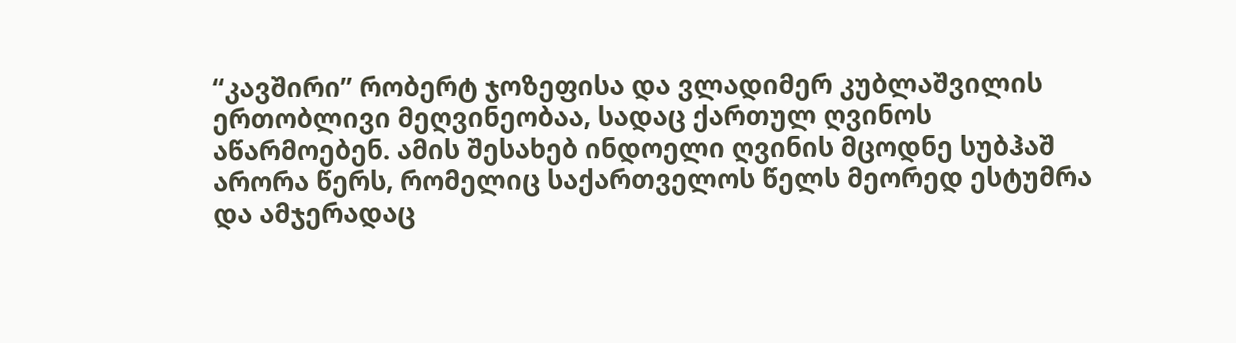“კავშირი” რობერტ ჯოზეფისა და ვლადიმერ კუბლაშვილის ერთობლივი მეღვინეობაა, სადაც ქართულ ღვინოს აწარმოებენ. ამის შესახებ ინდოელი ღვინის მცოდნე სუბჰაშ არორა წერს, რომელიც საქართველოს წელს მეორედ ესტუმრა  და ამჯერადაც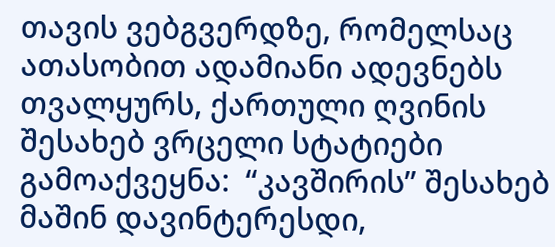თავის ვებგვერდზე, რომელსაც ათასობით ადამიანი ადევნებს თვალყურს, ქართული ღვინის შესახებ ვრცელი სტატიები გამოაქვეყნა:  “კავშირის” შესახებ მაშინ დავინტერესდი,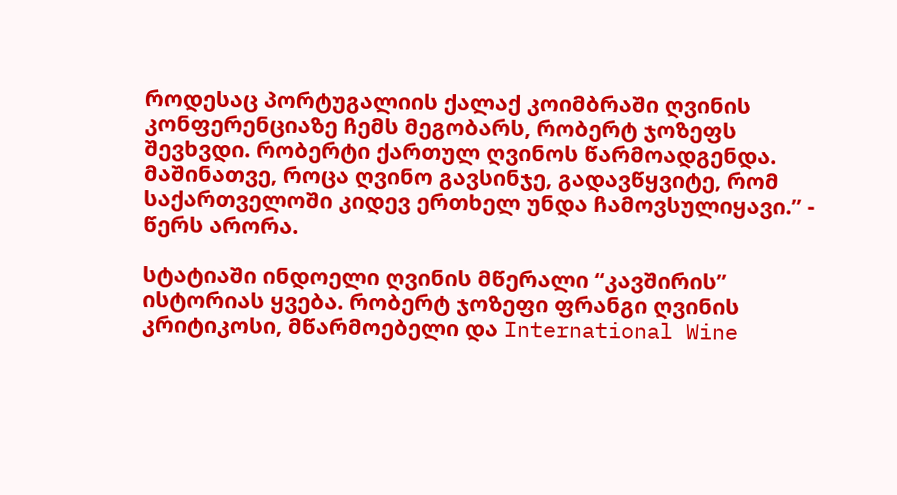როდესაც პორტუგალიის ქალაქ კოიმბრაში ღვინის კონფერენციაზე ჩემს მეგობარს, რობერტ ჯოზეფს შევხვდი. რობერტი ქართულ ღვინოს წარმოადგენდა. მაშინათვე, როცა ღვინო გავსინჯე, გადავწყვიტე, რომ საქართველოში კიდევ ერთხელ უნდა ჩამოვსულიყავი.” - წერს არორა.

სტატიაში ინდოელი ღვინის მწერალი “კავშირის” ისტორიას ყვება. რობერტ ჯოზეფი ფრანგი ღვინის კრიტიკოსი, მწარმოებელი და International Wine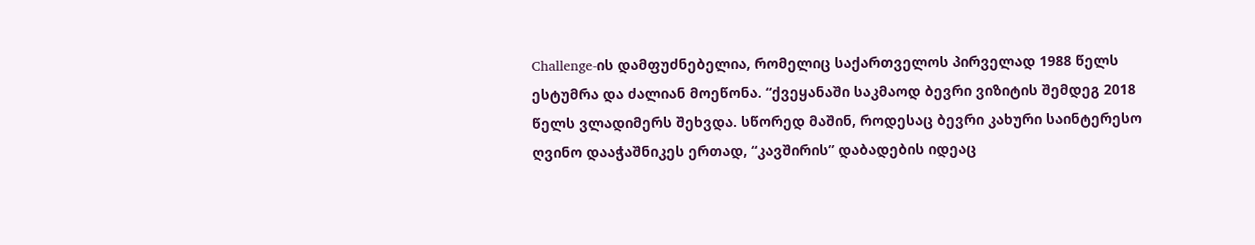Challenge-ის დამფუძნებელია, რომელიც საქართველოს პირველად 1988 წელს ესტუმრა და ძალიან მოეწონა. “ქვეყანაში საკმაოდ ბევრი ვიზიტის შემდეგ 2018 წელს ვლადიმერს შეხვდა. სწორედ მაშინ, როდესაც ბევრი კახური საინტერესო ღვინო დააჭაშნიკეს ერთად, “კავშირის” დაბადების იდეაც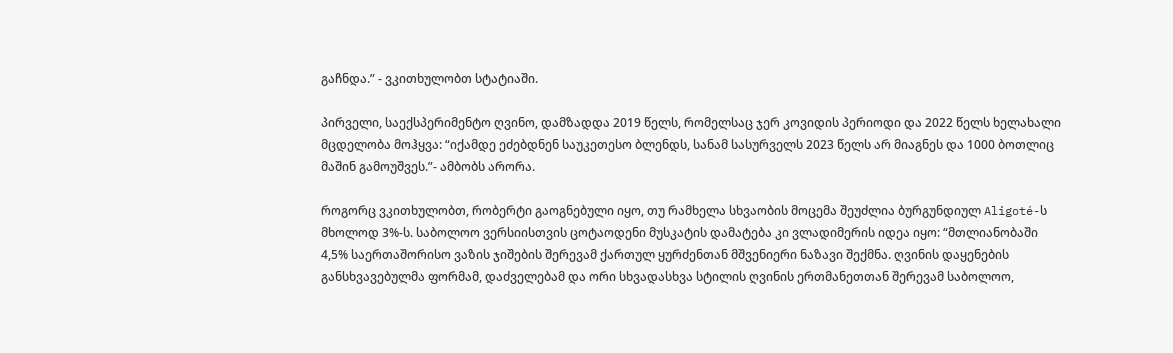გაჩნდა.” - ვკითხულობთ სტატიაში.

პირველი, საექსპერიმენტო ღვინო, დამზადდა 2019 წელს, რომელსაც ჯერ კოვიდის პერიოდი და 2022 წელს ხელახალი მცდელობა მოჰყვა: “იქამდე ეძებდნენ საუკეთესო ბლენდს, სანამ სასურველს 2023 წელს არ მიაგნეს და 1000 ბოთლიც მაშინ გამოუშვეს.”- ამბობს არორა.

როგორც ვკითხულობთ, რობერტი გაოგნებული იყო, თუ რამხელა სხვაობის მოცემა შეუძლია ბურგუნდიულ Aligoté-ს მხოლოდ 3%-ს. საბოლოო ვერსიისთვის ცოტაოდენი მუსკატის დამატება კი ვლადიმერის იდეა იყო: “მთლიანობაში 4,5% საერთაშორისო ვაზის ჯიშების შერევამ ქართულ ყურძენთან მშვენიერი ნაზავი შექმნა. ღვინის დაყენების განსხვავებულმა ფორმამ, დაძველებამ და ორი სხვადასხვა სტილის ღვინის ერთმანეთთან შერევამ საბოლოო,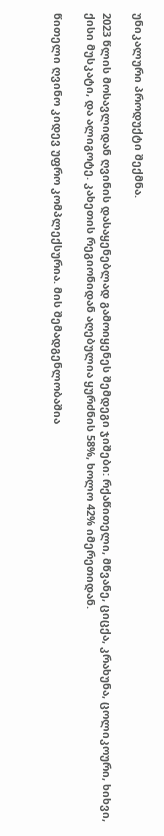უნიკალური პროდუქტი შექმნა.

2023 წლის მოსავლიდან ღვინის დასაყენებლად გამოიყენეს შემდეგი ჯიშები: რქაწითელი, მწვანე, ციცქა, კრახუნა, ცოლიკოური, ხიხვი, ქისი მუსკატი, და ალიგოტე. კახეთის რეგიონიდან აღებულია ყურძნის 58%, ხოლო 42% იმერეთიდან.

წითელი ღვინო კიდევ უფრო კომპლექსურია. მის შემადგენლობაშია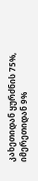კახეთიდან ყურძნის 75%, იმერეთიდან 9%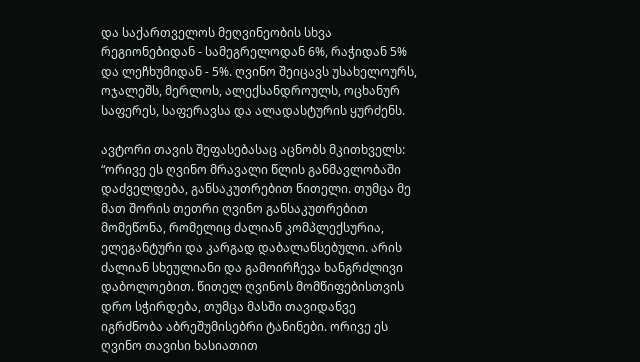და საქართველოს მეღვინეობის სხვა რეგიონებიდან - სამეგრელოდან 6%, რაჭიდან 5% და ლეჩხუმიდან - 5%. ღვინო შეიცავს უსახელოურს, ოჯალეშს, მერლოს, ალექსანდროულს, ოცხანურ საფერეს, საფერავსა და ალადასტურის ყურძენს.

ავტორი თავის შეფასებასაც აცნობს მკითხველს: “ორივე ეს ღვინო მრავალი წლის განმავლობაში დაძველდება, განსაკუთრებით წითელი. თუმცა მე მათ შორის თეთრი ღვინო განსაკუთრებით მომეწონა, რომელიც ძალიან კომპლექსურია, ელეგანტური და კარგად დაბალანსებული. არის ძალიან სხეულიანი და გამოირჩევა ხანგრძლივი დაბოლოებით. წითელ ღვინოს მომწიფებისთვის დრო სჭირდება, თუმცა მასში თავიდანვე იგრძნობა აბრეშუმისებრი ტანინები. ორივე ეს ღვინო თავისი ხასიათით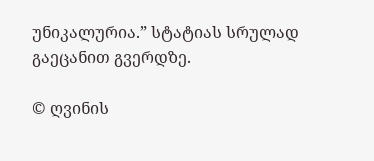უნიკალურია.” სტატიას სრულად გაეცანით გვერდზე.

© ღვინის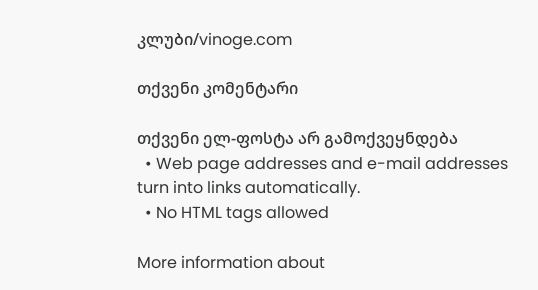კლუბი/vinoge.com

თქვენი კომენტარი

თქვენი ელ-ფოსტა არ გამოქვეყნდება
  • Web page addresses and e-mail addresses turn into links automatically.
  • No HTML tags allowed

More information about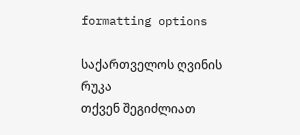formatting options

საქართველოს ღვინის რუკა
თქვენ შეგიძლიათ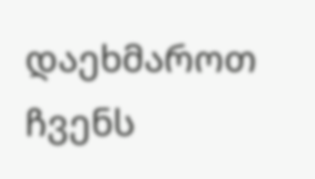დაეხმაროთ ჩვენს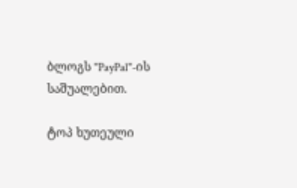ბლოგს "PayPal"-ის საშუალებით.

ტოპ ხუთეული